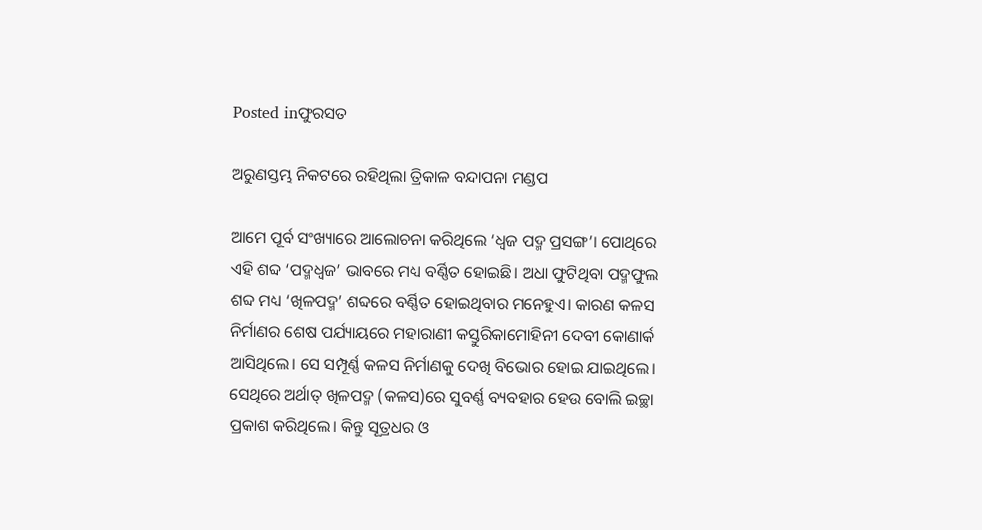Posted inଫୁରସତ

ଅରୁଣସ୍ତମ୍ଭ ନିକଟରେ ରହିଥିଲା ତ୍ରିକାଳ ବନ୍ଦାପନା ମଣ୍ଡପ

ଆମେ ପୂର୍ବ ସଂଖ୍ୟାରେ ଆଲୋଚନା କରିଥିଲେ ‘ଧ୍ୱଜ ପଦ୍ମ ପ୍ରସଙ୍ଗ’। ପୋଥିରେ ଏହି ଶବ୍ଦ ‘ପଦ୍ମଧ୍ୱଜ’ ଭାବରେ ମଧ୍ୟ ବର୍ଣ୍ଣିତ ହୋଇଛି। ଅଧା ଫୁଟିଥିବା ପଦ୍ମଫୁଲ ଶବ୍ଦ ମଧ୍ୟ ‘ଖିଳପଦ୍ମ’ ଶବ୍ଦରେ ବର୍ଣ୍ଣିତ ହୋଇଥିବାର ମନେହୁଏ। କାରଣ କଳସ ନିର୍ମାଣର ଶେଷ ପର୍ଯ୍ୟାୟରେ ମହାରାଣୀ କସ୍ତୁରିକାମୋହିନୀ ଦେବୀ କୋଣାର୍କ ଆସିଥିଲେ। ସେ ସମ୍ପୂର୍ଣ୍ଣ କଳସ ନିର୍ମାଣକୁ ଦେଖି ବିଭୋର ହୋଇ ଯାଇଥିଲେ। ସେଥିରେ ଅର୍ଥାତ୍‌ ଖିଳପଦ୍ମ (କଳସ)ରେ ସୁବର୍ଣ୍ଣ ବ୍ୟବହାର ହେଉ ବୋଲି ଇଚ୍ଛା ପ୍ରକାଶ କରିଥିଲେ। କିନ୍ତୁ ସୂତ୍ରଧର ଓ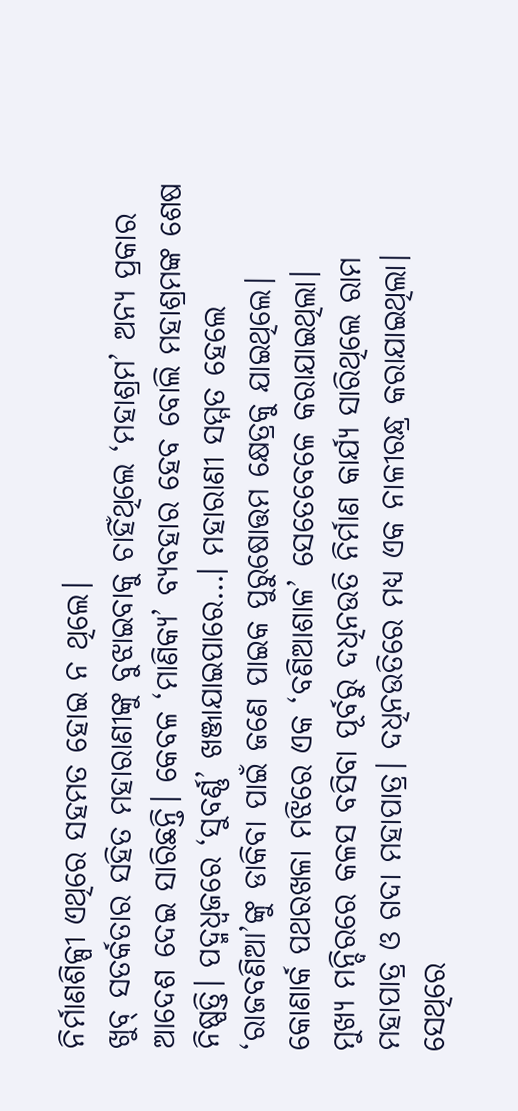ନିର୍ମାଣଶିଳ୍ପୀ ଏଥିରେ ସହମତ ହୋଇ ନ ଥିଲେ।
ଖୁବ୍‌ ସତର୍କତାର ସହିତ ମହାରାଣୀଙ୍କୁ ବୁଝାଇବାକୁ ଚାହିଁଥିଲେ ‘ମହାଶ୍ରମ’ ଅନ୍ୟ ପ୍ରକାର ଆଦେଶ ଦେଇ ସାରିଛନ୍ତି। କେବଳ ‘ମାଣିକ୍ୟ’ ବ୍ୟବହାର ହେବ ବୋଲି ମହାଶ୍ରମଙ୍କ ଶେଷ ନିଷ୍ପତ୍ତି। ପଦ୍ମଧ୍ୱଜରେ ‘ସୁବର୍ଣ୍ଣ’ ଖଞ୍ଜାଯାଇପାରେ…। ମହାରାଣୀ ସମ୍ମତ ହେଲେ ‘ରାଜବଣିଆ’ଙ୍କୁ ଡାକିବା ପାଇଁ ଜଣେ ପାଇକ ପୁରୁଷୋତ୍ତମ କ୍ଷେତ୍ରକୁ ଯାଇଥିଲେ। କୋଣାର୍କ ପଥରଖଳା ମଝିରେ ଏକ ‘ବଣିଆଶାଳ’ ସେତେବେଳେ କରାଯାଇଥିଲା।
ମୁଖ୍ୟ ମନ୍ଦିରରେ କଳସ ବସିବା ପୂର୍ବରୁ ଦଧିନଉତି ନିର୍ମାଣ କାର୍ଯ୍ୟ ସାରିଥିଲେ ରାମ ମହାପାତ୍ର ଓ ଗଦା ମହାପାତ୍ର। ଦଧିନଉତିରେ ମଧ୍ୟ ଏକ ନାଳୀରନ୍ଧ୍ର କରାଯାଇଥିଲା। ସେଥିରେ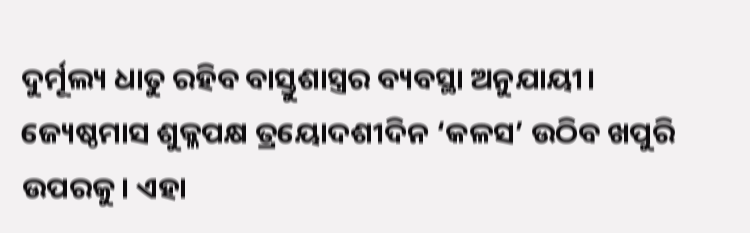ଦୁର୍ମୂଲ୍ୟ ଧାତୁ ରହିବ ବାସ୍ତୁଶାସ୍ତ୍ରର ବ୍ୟବସ୍ଥା ଅନୁଯାୟୀ।
ଜ୍ୟେଷ୍ଠମାସ ଶୁକ୍ଳପକ୍ଷ ତ୍ରୟୋଦଶୀଦିନ ‘କଳସ’ ଉଠିବ ଖପୁରି ଉପରକୁ। ଏହା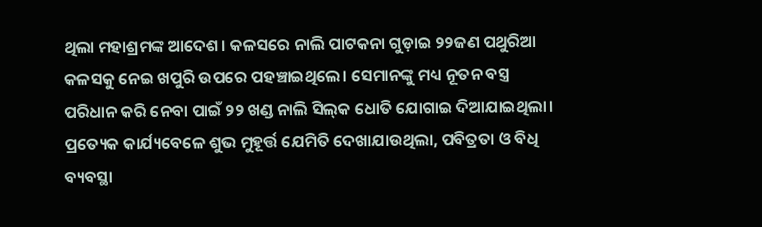ଥିଲା ମହାଶ୍ରମଙ୍କ ଆଦେଶ। କଳସରେ ନାଲି ପାଟକନା ଗୁଡ଼ାଇ ୨୨ଜଣ ପଥୁରିଆ କଳସକୁ ନେଇ ଖପୁରି ଉପରେ ପହଞ୍ଚାଇଥିଲେ। ସେମାନଙ୍କୁ ମଧ୍ୟ ନୂତନ ବସ୍ତ୍ର ପରିଧାନ କରି ନେବା ପାଇଁ ୨୨ ଖଣ୍ଡ ନାଲି ସିଲ୍‌କ ଧୋତି ଯୋଗାଇ ଦିଆଯାଇଥିଲା। ପ୍ରତ୍ୟେକ କାର୍ଯ୍ୟବେଳେ ଶୁଭ ମୁହୂର୍ତ୍ତ ଯେମିତି ଦେଖାଯାଉଥିଲା, ପବିତ୍ରତା ଓ ବିଧି ବ୍ୟବସ୍ଥା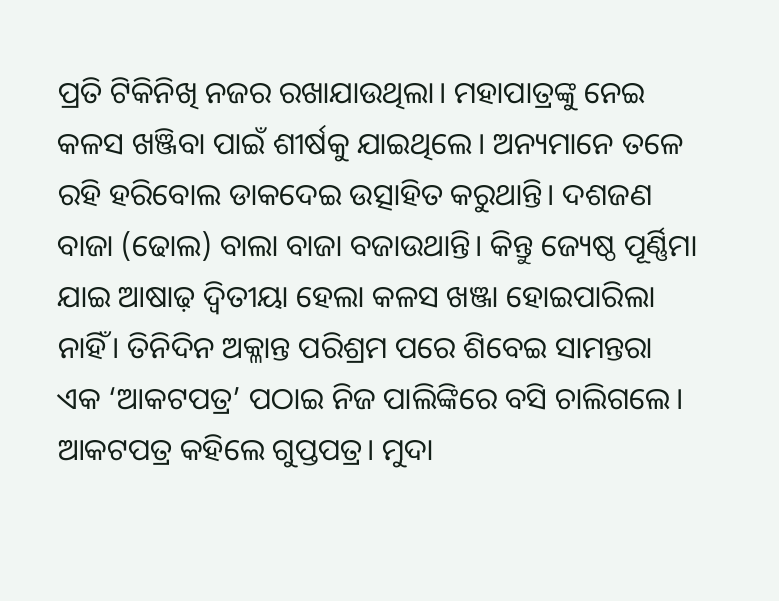ପ୍ରତି ଟିକିନିଖି ନଜର ରଖାଯାଉଥିଲା। ମହାପାତ୍ରଙ୍କୁ ନେଇ କଳସ ଖଞ୍ଜିବା ପାଇଁ ଶୀର୍ଷକୁ ଯାଇଥିଲେ। ଅନ୍ୟମାନେ ତଳେ ରହି ହରିବୋଲ ଡାକଦେଇ ଉତ୍ସାହିତ କରୁଥାନ୍ତି। ଦଶଜଣ ବାଜା (ଢୋଲ) ବାଲା ବାଜା ବଜାଉଥାନ୍ତି। କିନ୍ତୁ ଜ୍ୟେଷ୍ଠ ପୂର୍ଣ୍ଣିମା ଯାଇ ଆଷାଢ଼ ଦ୍ୱିତୀୟା ହେଲା କଳସ ଖଞ୍ଜା ହୋଇପାରିଲା ନାହିଁ। ତିନିଦିନ ଅକ୍ଳାନ୍ତ ପରିଶ୍ରମ ପରେ ଶିବେଇ ସାମନ୍ତରା ଏକ ‘ଆକଟପତ୍ର’ ପଠାଇ ନିଜ ପାଲିଙ୍କିରେ ବସି ଚାଲିଗଲେ। ଆକଟପତ୍ର କହିଲେ ଗୁପ୍ତପତ୍ର। ମୁଦା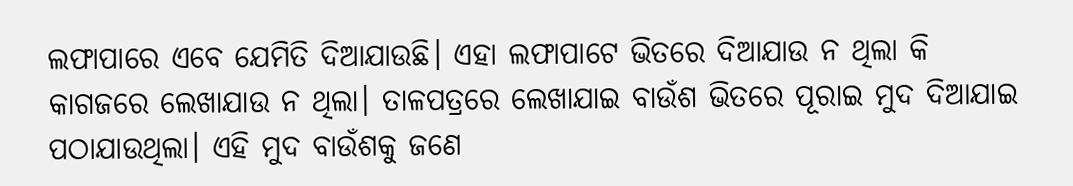ଲଫାପାରେ ଏବେ ଯେମିତି ଦିଆଯାଉଛି। ଏହା ଲଫାପାଟେ ଭିତରେ ଦିଆଯାଉ ନ ଥିଲା କି କାଗଜରେ ଲେଖାଯାଉ ନ ଥିଲା। ତାଳପତ୍ରରେ ଲେଖାଯାଇ ବାଉଁଶ ଭିତରେ ପୂରାଇ ମୁଦ ଦିଆଯାଇ ପଠାଯାଉଥିଲା। ଏହି ମୁଦ ବାଉଁଶକୁ ଜଣେ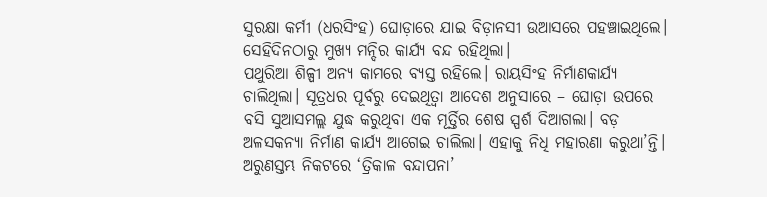ସୁରକ୍ଷା କର୍ମୀ (ଧରସିଂହ) ଘୋଡ଼ାରେ ଯାଇ ବିଡ଼ାନସୀ ଉଆସରେ ପହଞ୍ଚାଇଥିଲେ। ସେହିଦିନଠାରୁ ମୁଖ୍ୟ ମନ୍ଦିର କାର୍ଯ୍ୟ ବନ୍ଦ ରହିଥିଲା।
ପଥୁରିଆ ଶିଳ୍ପୀ ଅନ୍ୟ କାମରେ ବ୍ୟସ୍ତ ରହିଲେ। ରାୟସିଂହ ନିର୍ମାଣକାର୍ଯ୍ୟ ଚାଲିଥିଲା। ସୂତ୍ରଧର ପୂର୍ବରୁ ଦେଇଥିତ୍ବା ଆଦେଶ ଅନୁସାରେ – ଘୋଡ଼ା ଉପରେ ବସି ସୁଆସମଲ୍ଲ ଯୁଦ୍ଧ କରୁଥିବା ଏକ ମୂର୍ତ୍ତିର ଶେଷ ସ୍ପର୍ଶ ଦିଆଗଲା। ବଡ଼ ଅଳସକନ୍ୟା ନିର୍ମାଣ କାର୍ଯ୍ୟ ଆଗେଇ ଚାଲିଲା। ଏହାକୁ ନିଧି ମହାରଣା କରୁଥା’ନ୍ତି। ଅରୁଣସ୍ତମ୍ଭ ନିକଟରେ ‘ତ୍ରିକାଳ ବନ୍ଦାପନା’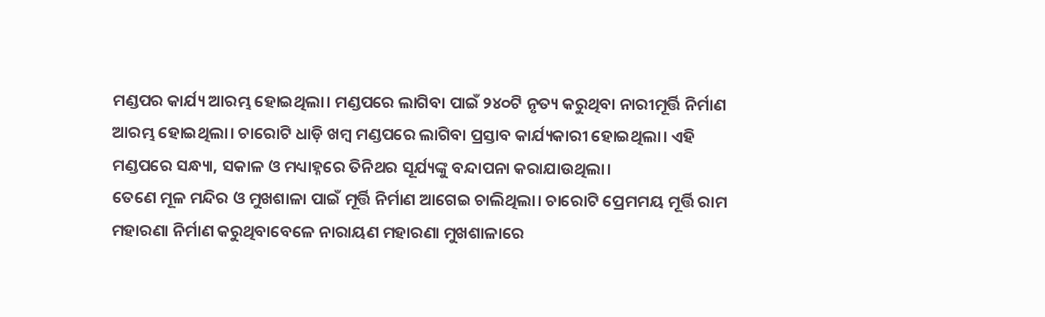ମଣ୍ଡପର କାର୍ଯ୍ୟ ଆରମ୍ଭ ହୋଇଥିଲା। ମଣ୍ଡପରେ ଲାଗିବା ପାଇଁ ୨୪୦ଟି ନୃତ୍ୟ କରୁଥିବା ନାରୀମୂର୍ତ୍ତି ନିର୍ମାଣ ଆରମ୍ଭ ହୋଇଥିଲା। ଚାରୋଟି ଧାଡ଼ି ଖମ୍ବ ମଣ୍ଡପରେ ଲାଗିବା ପ୍ରସ୍ତାବ କାର୍ଯ୍ୟକାରୀ ହୋଇଥିଲା। ଏହି ମଣ୍ଡପରେ ସନ୍ଧ୍ୟା, ସକାଳ ଓ ମଧ୍ୟାହ୍ନରେ ତିନିଥର ସୂର୍ଯ୍ୟଙ୍କୁ ବନ୍ଦାପନା କରାଯାଉଥିଲା।
ତେଣେ ମୂଳ ମନ୍ଦିର ଓ ମୁଖଶାଳା ପାଇଁ ମୂର୍ତ୍ତି ନିର୍ମାଣ ଆଗେଇ ଚାଲିଥିଲା। ଚାରୋଟି ପ୍ରେମମୟ ମୂର୍ତ୍ତି ରାମ ମହାରଣା ନିର୍ମାଣ କରୁଥିବାବେଳେ ନାରାୟଣ ମହାରଣା ମୁଖଶାଳାରେ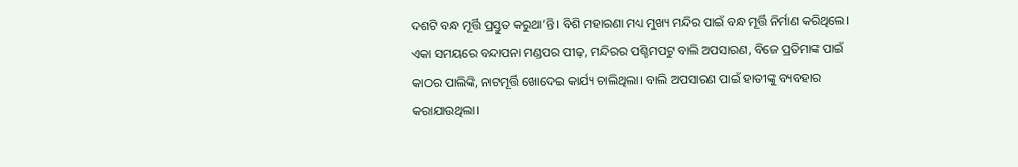ଦଶଟି ବନ୍ଧ ମୂର୍ତ୍ତି ପ୍ରସ୍ତୁତ କରୁଥା’ନ୍ତି। ବିଶି ମହାରଣା ମଧ୍ୟ ମୁଖ୍ୟ ମନ୍ଦିର ପାଇଁ ବନ୍ଧ ମୂର୍ତ୍ତି ନିର୍ମାଣ କରିଥିଲେ। ଏକା ସମୟରେ ବନ୍ଦାପନା ମଣ୍ଡପର ପୀଢ଼, ମନ୍ଦିରର ପଶ୍ଚିମପଟୁ ବାଲି ଅପସାରଣ, ବିଜେ ପ୍ରତିମାଙ୍କ ପାଇଁ କାଠର ପାଲିଙ୍କି, ନାଟମୂର୍ତ୍ତି ଖୋଦେଇ କାର୍ଯ୍ୟ ଚାଲିଥିଲା। ବାଲି ଅପସାରଣ ପାଇଁ ହାତୀଙ୍କୁ ବ୍ୟବହାର କରାଯାଉଥିଲା।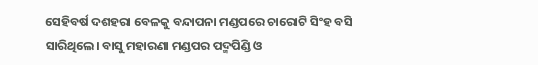ସେହିବର୍ଷ ଦଶହରା ବେଳକୁ ବନ୍ଦାପନା ମଣ୍ଡପରେ ଚାରୋଟି ସିଂହ ବସି ସାରିଥିଲେ। ବାସୁ ମହାରଣା ମଣ୍ଡପର ପଦ୍ମପିଣ୍ଡି ଓ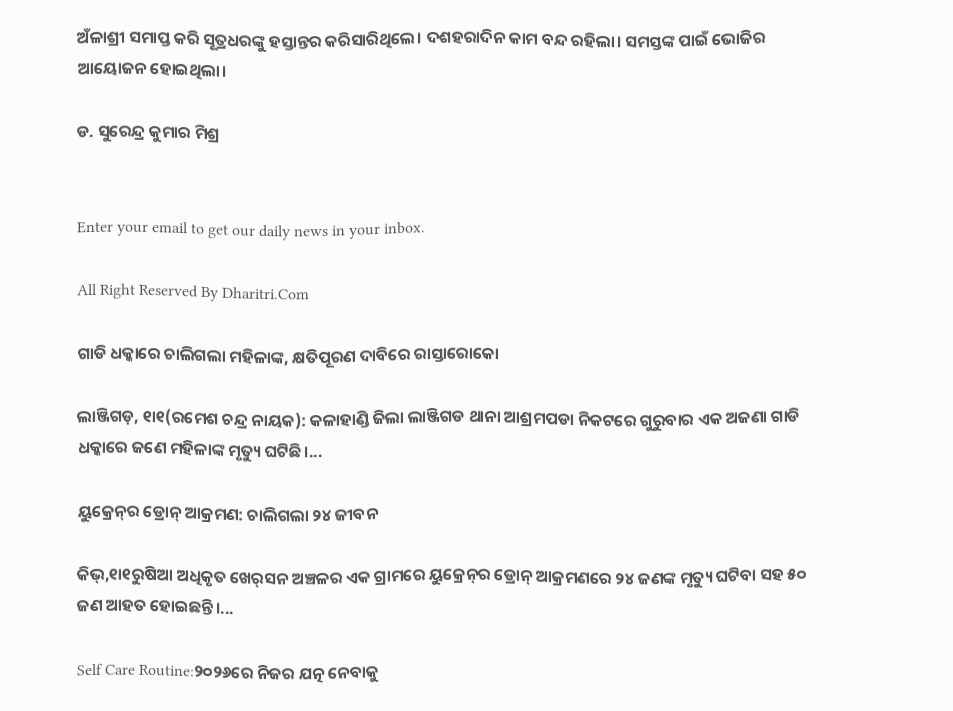ଅଁଳାଶ୍ରୀ ସମାପ୍ତ କରି ସୂତ୍ରଧରଙ୍କୁ ହସ୍ତାନ୍ତର କରିସାରିଥିଲେ। ଦଶହରାଦିନ କାମ ବନ୍ଦ ରହିଲା। ସମସ୍ତଙ୍କ ପାଇଁ ଭୋଜିର ଆୟୋଜନ ହୋଇଥିଲା।

ଡ. ସୁରେନ୍ଦ୍ର କୁମାର ମିଶ୍ର


Enter your email to get our daily news in your inbox.

All Right Reserved By Dharitri.Com

ଗାଡି ଧକ୍କାରେ ଚାଲିଗଲା ମହିଳାଙ୍କ, କ୍ଷତିପୂରଣ ଦାବିରେ ରାସ୍ତାରୋକୋ

ଲାଞ୍ଜିଗଡ଼, ୧ା୧(ରମେଶ ଚନ୍ଦ୍ର ନାୟକ): କଳାହାଣ୍ଡି ଜିଲା ଲାଞ୍ଜିଗଡ ଥାନା ଆଶ୍ରମପଡା ନିକଟରେ ଗୁରୁବାର ଏକ ଅଜଣା ଗାଡି ଧକ୍କାରେ ଜଣେ ମହିଳାଙ୍କ ମୃତ୍ୟୁ ଘଟିଛି।...

ୟୁକ୍ରେନ୍‌ର ଡ୍ରୋନ୍‌ ଆକ୍ରମଣ: ଚାଲିଗଲା ୨୪ ଜୀବନ

କିଭ୍‌,୧ା୧ରୁଷିଆ ଅଧିକୃତ ଖେର୍‌ସନ ଅଞ୍ଚଳର ଏକ ଗ୍ରାମରେ ୟୁକ୍ରେନ୍‌ର ଡ୍ରୋନ୍‌ ଆକ୍ରମଣରେ ୨୪ ଜଣଙ୍କ ମୃତ୍ୟୁ ଘଟିବା ସହ ୫୦ ଜଣ ଆହତ ହୋଇଛନ୍ତି।...

Self Care Routine:୨୦୨୬ରେ ନିଜର ଯତ୍ନ ନେବାକୁ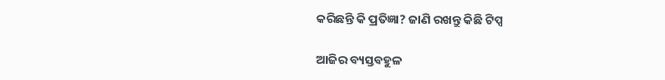କରିଛନ୍ତି କି ପ୍ରତିଜ୍ଞା? ଜାଣି ରଖନ୍ତୁ କିଛି ଟିପ୍ସ

ଆଜିର ବ୍ୟସ୍ତବହୁଳ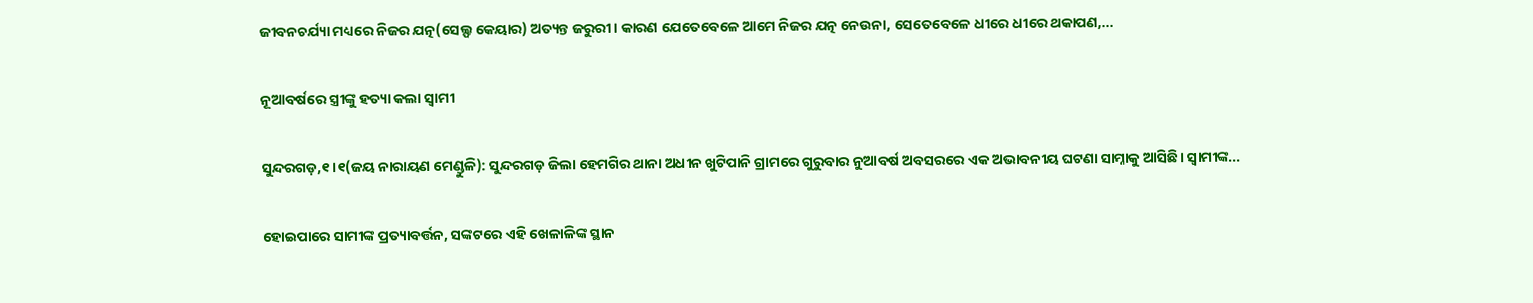ଜୀବନଚର୍ଯ୍ୟା ମଧ୍ୟରେ ନିଜର ଯତ୍ନ(ସେଲ୍ଫ କେୟାର) ଅତ୍ୟନ୍ତ ଜରୁରୀ। କାରଣ ଯେତେବେଳେ ଆମେ ନିଜର ଯତ୍ନ ନେଉନା, ସେତେବେଳେ ଧୀରେ ଧୀରେ ଥକାପଣ,...

ନୂଆବର୍ଷରେ ସ୍ତ୍ରୀଙ୍କୁ ହତ୍ୟା କଲା ସ୍ୱାମୀ

ସୁନ୍ଦରଗଡ଼,୧।୧(ଜୟ ନାରାୟଣ ମେଣ୍ଡୁଳି): ସୁନ୍ଦରଗଡ଼ ଜିଲା ହେମଗିର ଥାନା ଅଧୀନ ଖୁଟିପାନି ଗ୍ରାମରେ ଗୁରୁବାର ନୁଆବର୍ଷ ଅବସରରେ ଏକ ଅଭାବନୀୟ ଘଟଣା ସାମ୍ନାକୁ ଆସିଛି। ସ୍ୱାମୀଙ୍କ...

ହୋଇପାରେ ସାମୀଙ୍କ ପ୍ରତ୍ୟାବର୍ତ୍ତନ, ସଙ୍କଟରେ ଏହି ଖେଳାଳିଙ୍କ ସ୍ଥାନ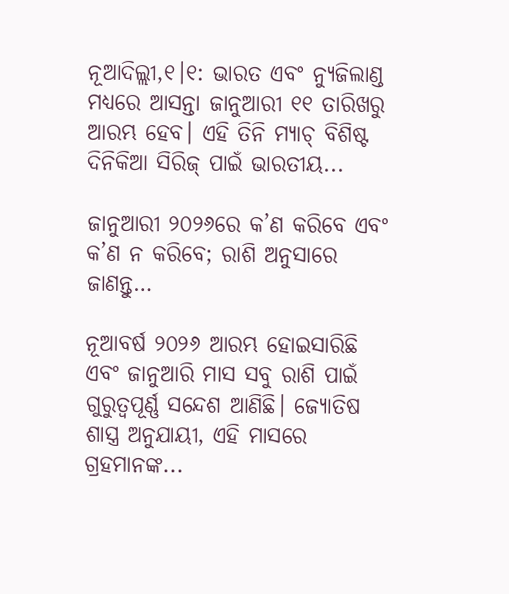ନୂଆଦିଲ୍ଲୀ,୧।୧: ଭାରତ ଏବଂ ନ୍ୟୁଜିଲାଣ୍ଡ ମଧ୍ୟରେ ଆସନ୍ତା ଜାନୁଆରୀ ୧୧ ତାରିଖରୁ ଆରମ୍ଭ ହେବ। ଏହି ତିନି ମ୍ୟାଚ୍‌ ବିଶିଷ୍ଟ ଦିନିକିଆ ସିରିଜ୍ ପାଇଁ ଭାରତୀୟ...

ଜାନୁଆରୀ ୨୦୨୬ରେ କ’ଣ କରିବେ ଏବଂ କ’ଣ ନ କରିବେ; ରାଶି ଅନୁସାରେ ଜାଣନ୍ତୁ…

ନୂଆବର୍ଷ ୨୦୨୬ ଆରମ୍ଭ ହୋଇସାରିଛି ଏବଂ ଜାନୁଆରି ମାସ ସବୁ ରାଶି ପାଇଁ ଗୁରୁତ୍ୱପୂର୍ଣ୍ଣ ସନ୍ଦେଶ ଆଣିଛି। ଜ୍ୟୋତିଷ ଶାସ୍ତ୍ର ଅନୁଯାୟୀ, ଏହି ମାସରେ ଗ୍ରହମାନଙ୍କ...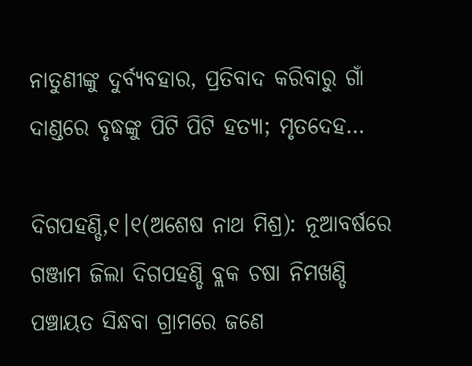ନାତୁଣୀଙ୍କୁ ଦୁର୍ବ୍ୟବହାର, ପ୍ରତିବାଦ କରିବାରୁ ଗାଁ ଦାଣ୍ଡରେ ବୃଦ୍ଧଙ୍କୁ ପିଟି ପିଟି ହତ୍ୟା; ମୃତଦେହ…

ଦିଗପହଣ୍ଡି,୧।୧(ଅଶେଷ ନାଥ ମିଶ୍ର): ନୂଆବର୍ଷରେ ଗଞ୍ଜାମ ଜିଲା ଦିଗପହଣ୍ଡି ବ୍ଲକ ଚଷା ନିମଖଣ୍ଡି ପଞ୍ଚାୟତ ସିନ୍ଧବା ଗ୍ରାମରେ ଜଣେ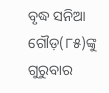ବୃଦ୍ଧ ସନିଆ ଗୌଡ଼(୮୫)ଙ୍କୁ ଗୁରୁବାର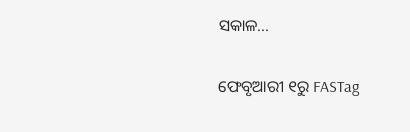ସକାଳ...

ଫେବୃଆରୀ ୧ରୁ FASTag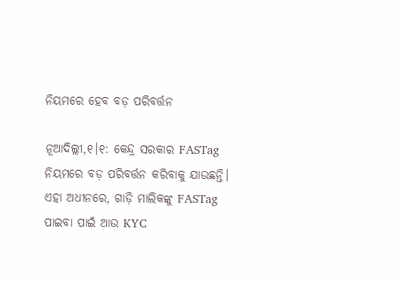ନିୟମରେ ହେବ ବଡ଼ ପରିବର୍ତ୍ତନ

ନୂଆଦିଲ୍ଲୀ,୧।୧: କେନ୍ଦ୍ର ସରକାର FASTag ନିୟମରେ ବଡ଼ ପରିବର୍ତ୍ତନ କରିବାକୁ ଯାଉଛନ୍ତି। ଏହା ଅଧୀନରେ, ଗାଡ଼ି ମାଲିକଙ୍କୁ FASTag ପାଇବା ପାଇଁ ଆଉ KYC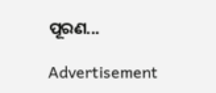ପୂରଣ...

Advertisement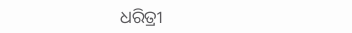ଧରିତ୍ରୀ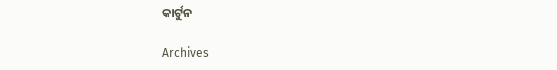କାର୍ଟୁନ

Archives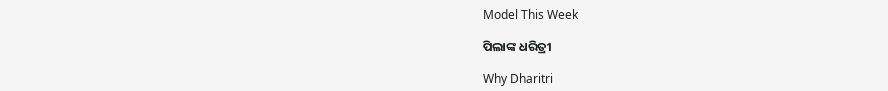Model This Week

ପିଲାଙ୍କ ଧରିତ୍ରୀ

Why Dharitri